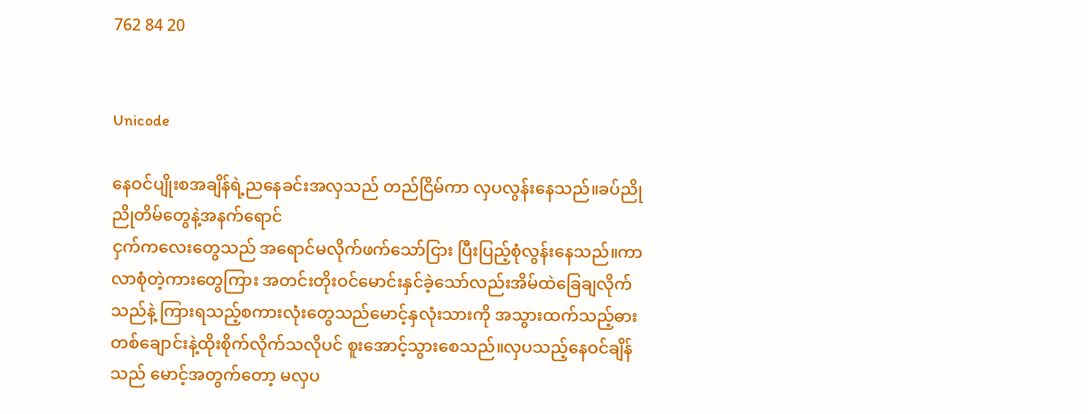762 84 20


Unicode

နေဝင်ပျိုးစအချိန်ရဲ့ညနေခင်းအလှသည် တည်ငြိမ်ကာ လှပလွန်းနေသည်။ခပ်ညိုညိုတိမ်တွေနဲ့အနက်ရောင်
ငှက်ကလေးတွေသည် အရောင်မလိုက်ဖက်သော်ငြား ပြီးပြည့်စုံလွန်းနေသည်။ကာလာစုံတဲ့ကားတွေကြား အတင်းတိုးဝင်မောင်းနှင်ခဲ့သော်လည်းအိမ်ထဲခြေချလိုက်သည်နဲ့ ကြားရသည့်စကားလုံးတွေသည်မောင့်နှလုံးသားကို အသွားထက်သည့်ဓားတစ်ချောင်းနဲ့ထိုးစိုက်လိုက်သလိုပင် စူးအောင့်သွားစေသည်။လှပသည့်နေဝင်ချိန်သည် မောင့်အတွက်တော့ မလှပ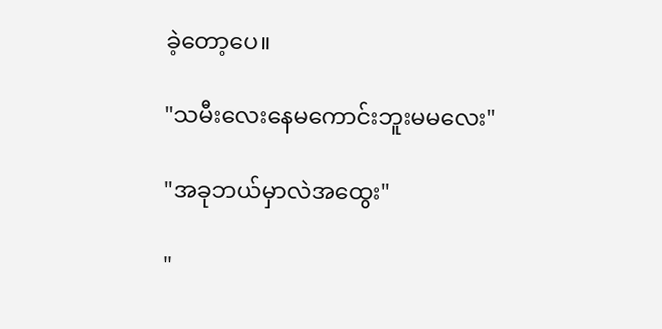ခဲ့တော့ပေ။

"သမီးလေးနေမကောင်းဘူးမမလေး"

"အခုဘယ်မှာလဲအထွေး"

"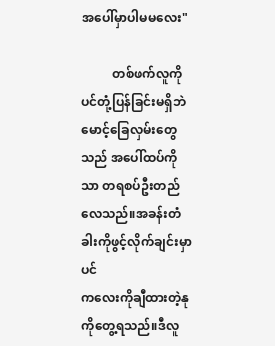အပေါ်မှာပါမမလေး"

          တစ်ဖက်လူကိုပင်တုံ့ပြန်ခြင်းမရှိဘဲ မောင့်ခြေလှမ်းတွေသည် အပေါ်ထပ်ကိုသာ တရစပ်ဦးတည်လေသည်။အခန်းတံခါးကိုဖွင့်လိုက်ချင်းမှာပင်
ကလေးကိုချီထားတဲ့နုကိုတွေ့ရသည်။ဒီလူ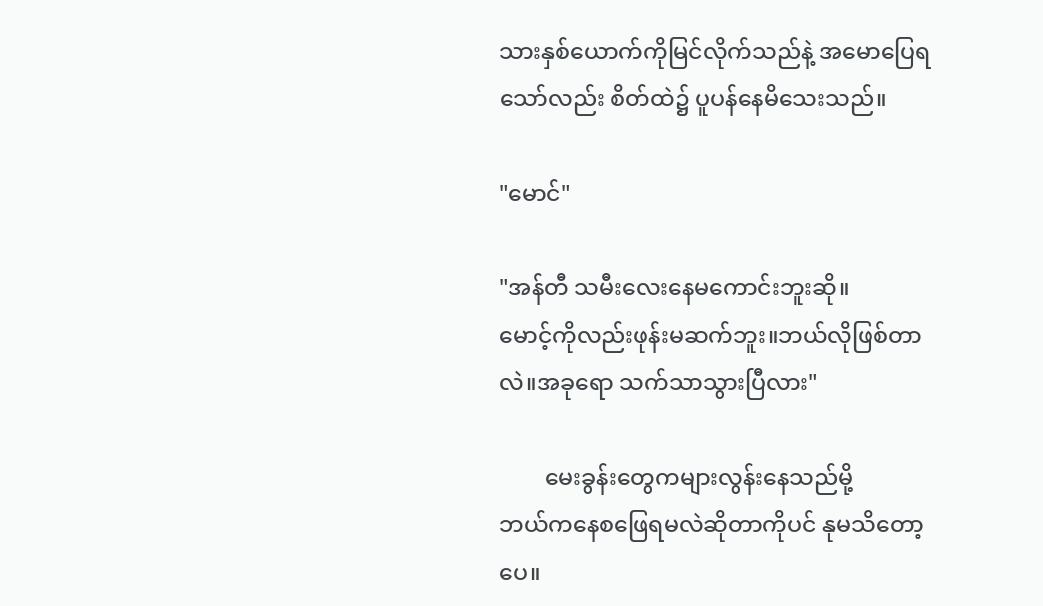သားနှစ်ယောက်ကိုမြင်လိုက်သည်နဲ့ အမောပြေရသော်လည်း စိတ်ထဲ၌ ပူပန်နေမိသေးသည်။

"မောင်"

"အန်တီ သမီးလေးနေမကောင်းဘူးဆို။
မောင့်ကိုလည်းဖုန်းမဆက်ဘူး။ဘယ်လိုဖြစ်တာလဲ။အခုရော သက်သာသွားပြီလား"

        မေးခွန်းတွေကများလွန်းနေသည်မို့
ဘယ်ကနေစဖြေရမလဲဆိုတာကိုပင် နုမသိတော့ပေ။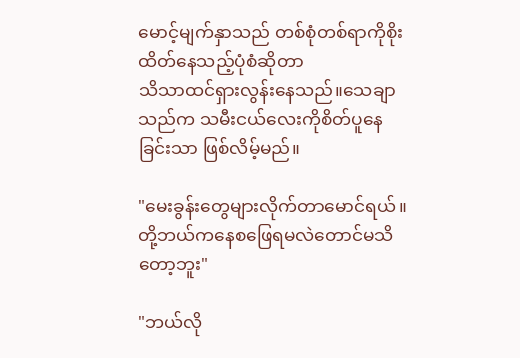မောင့်မျက်နှာသည် တစ်စုံတစ်ရာကိုစိုးထိတ်နေသည့်ပုံစံဆိုတာ
သိသာထင်ရှားလွန်းနေသည်။သေချာသည်က သမီးငယ်လေးကိုစိတ်ပူနေခြင်းသာ ဖြစ်လိမ့်မည်။

"မေးခွန်းတွေများလိုက်တာမောင်ရယ်။တို့ဘယ်ကနေစဖြေရမလဲတောင်မသိတော့ဘူး"

"ဘယ်လို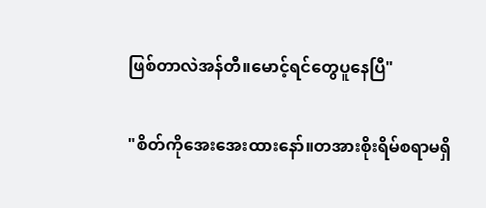ဖြစ်တာလဲအန်တီ။မောင့်ရင်တွေပူနေပြီ"

"စိတ်ကိုအေးအေးထားနော်။တအားစိုးရိမ်စရာမရှိ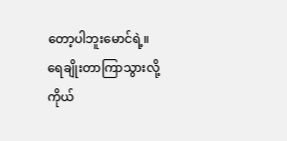တော့ပါဘူးမောင်ရဲ့။
ရေချိုးတာကြာသွားလို့ကိုယ်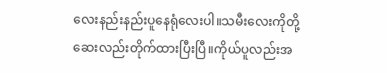လေးနည်းနည်းပူနေရုံလေးပါ။သမီးလေးကိုတို့ဆေးလည်းတိုက်ထားပြီးပြီ။ကိုယ်ပူလည်းအ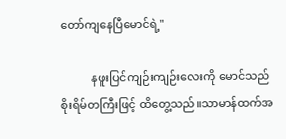တော်ကျနေပြီမောင်ရဲ့"

           နဖူးပြင်ကျဉ်းကျဉ်းလေးကို မောင်သည်စိုးရိမ်တကြီးဖြင့် ထိတွေ့သည်။သာမာန်ထက်အ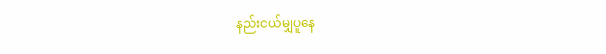နည်းငယ်မျှပူနေ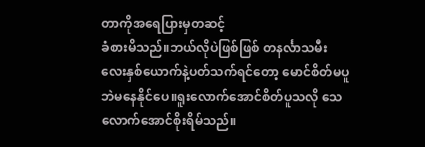တာကိုအရေပြားမှတဆင့်
ခံစားမိသည်။ဘယ်လိုပဲဖြစ်ဖြစ် တနင်္လာသမီးလေးနှစ်ယောက်နဲ့ပတ်သက်ရင်တော့ မောင်စိတ်မပူဘဲမနေနိုင်ပေ။ရူးလောက်အောင်စိတ်ပူသလို သေလောက်အောင်စိုးရိမ်သည်။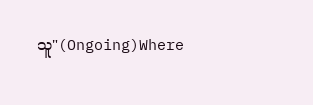သူ"(Ongoing)Where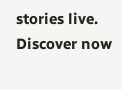stories live. Discover now